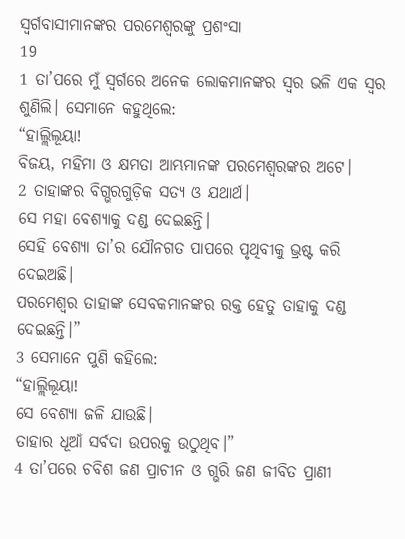ସ୍ୱର୍ଗବାସୀମାନଙ୍କର ପରମେଶ୍ୱରଙ୍କୁ ପ୍ରଶଂସା
19
1 ତା’ପରେ ମୁଁ ସ୍ୱର୍ଗରେ ଅନେକ ଲୋକମାନଙ୍କର ସ୍ୱର ଭଳି ଏକ ସ୍ୱର ଶୁଣିଲି। ସେମାନେ କହୁଥିଲେ:
“ହାଲ୍ଲିଲୂୟା!
ବିଜୟ, ମହିମା ଓ କ୍ଷମତା ଆମ୍ଭମାନଙ୍କ ପରମେଶ୍ୱରଙ୍କର ଅଟେ।
2 ତାହାଙ୍କର ବିଗ୍ଭରଗୁଡ଼ିକ ସତ୍ୟ ଓ ଯଥାର୍ଥ।
ସେ ମହା ବେଶ୍ୟାକୁ ଦଣ୍ଡ ଦେଇଛନ୍ତି।
ସେହି ବେଶ୍ୟା ତା’ର ଯୌନଗତ ପାପରେ ପୃଥିବୀକୁ ଭ୍ରଷ୍ଟ କରି ଦେଇଅଛି।
ପରମେଶ୍ୱର ତାହାଙ୍କ ସେବକମାନଙ୍କର ରକ୍ତ ହେତୁ ତାହାକୁ ଦଣ୍ଡ ଦେଇଛନ୍ତି।”
3 ସେମାନେ ପୁଣି କହିଲେ:
“ହାଲ୍ଲିଲୂୟା!
ସେ ବେଶ୍ୟା ଜଳି ଯାଉଛି।
ତାହାର ଧୂଆଁ ସର୍ବଦା ଉପରକୁ ଉଠୁଥିବ।”
4 ତା’ପରେ ଚବିଶ ଜଣ ପ୍ରାଚୀନ ଓ ଗ୍ଭରି ଜଣ ଜୀବିତ ପ୍ରାଣୀ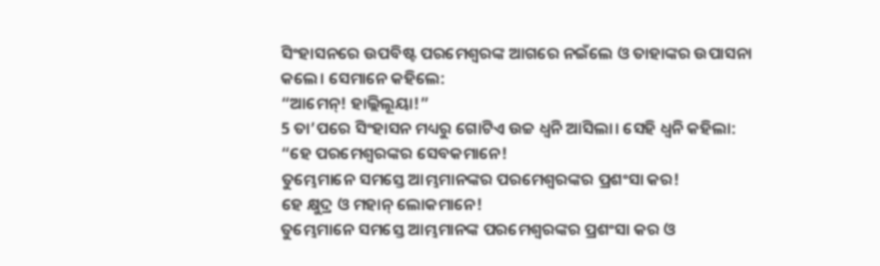ସିଂହାସନରେ ଉପବିଷ୍ଟ ପରମେଶ୍ୱରଙ୍କ ଆଗରେ ନଇଁଲେ ଓ ତାହାଙ୍କର ଉପାସନା କଲେ। ସେମାନେ କହିଲେ:
“ଆମେନ୍! ହାଲ୍ଲିଲୂୟା!”
5 ତା’ପରେ ସିଂହାସନ ମଧ୍ୟରୁ ଗୋଟିଏ ଉଚ୍ଚ ଧ୍ୱନି ଆସିଲା। ସେହି ଧ୍ୱନି କହିଲା:
“ହେ ପରମେଶ୍ୱରଙ୍କର ସେବକମାନେ!
ତୁମ୍ଭେମାନେ ସମସ୍ତେ ଆମ୍ଭମାନଙ୍କର ପରମେଶ୍ୱରଙ୍କର ପ୍ରଶଂସା କର!
ହେ କ୍ଷୁଦ୍ର ଓ ମହାନ୍ ଲୋକମାନେ!
ତୁମ୍ଭେମାନେ ସମସ୍ତେ ଆମ୍ଭମାନଙ୍କ ପରମେଶ୍ୱରଙ୍କର ପ୍ରଶଂସା କର ଓ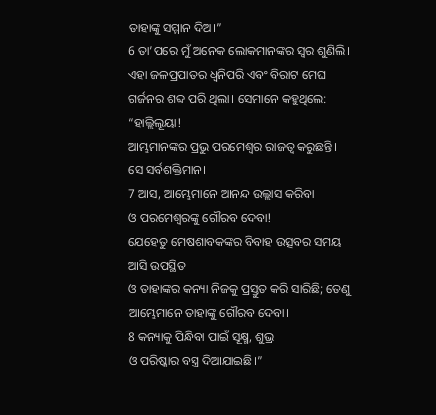ତାହାଙ୍କୁ ସମ୍ମାନ ଦିଅ।”
6 ତା’ପରେ ମୁଁ ଅନେକ ଲୋକମାନଙ୍କର ସ୍ୱର ଶୁଣିଲି। ଏହା ଜଳପ୍ରପାତର ଧ୍ୱନିପରି ଏବଂ ବିରାଟ ମେଘ ଗର୍ଜନର ଶବ୍ଦ ପରି ଥିଲା। ସେମାନେ କହୁଥିଲେ:
“ହାଲ୍ଲିଲୂୟା!
ଆମ୍ଭମାନଙ୍କର ପ୍ରଭୁ ପରମେଶ୍ୱର ରାଜତ୍ୱ କରୁଛନ୍ତି।
ସେ ସର୍ବଶକ୍ତିମାନ।
7 ଆସ, ଆମ୍ଭେମାନେ ଆନନ୍ଦ ଉଲ୍ଲାସ କରିବା
ଓ ପରମେଶ୍ୱରଙ୍କୁ ଗୌରବ ଦେବା!
ଯେହେତୁ ମେଷଶାବକଙ୍କର ବିବାହ ଉତ୍ସବର ସମୟ ଆସି ଉପସ୍ଥିତ
ଓ ତାହାଙ୍କର କନ୍ୟା ନିଜକୁ ପ୍ରସ୍ତୁତ କରି ସାରିଛି; ତେଣୁ ଆମ୍ଭେମାନେ ତାହାଙ୍କୁ ଗୌରବ ଦେବା।
8 କନ୍ୟାକୁ ପିନ୍ଧିବା ପାଇଁ ସୂକ୍ଷ୍ମ, ଶୁଭ୍ର
ଓ ପରିଷ୍କାର ବସ୍ତ୍ର ଦିଆଯାଇଛି।”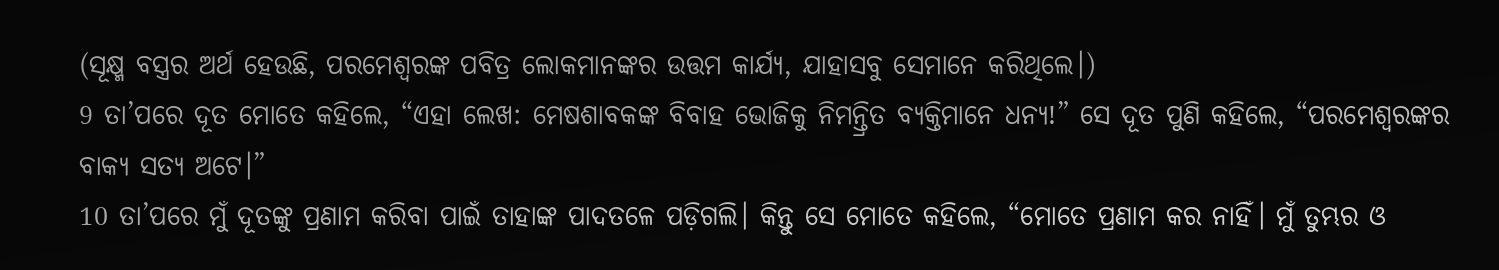(ସୂକ୍ଷ୍ମ ବସ୍ତ୍ରର ଅର୍ଥ ହେଉଛି, ପରମେଶ୍ୱରଙ୍କ ପବିତ୍ର ଲୋକମାନଙ୍କର ଉତ୍ତମ କାର୍ଯ୍ୟ, ଯାହାସବୁ ସେମାନେ କରିଥିଲେ।)
9 ତା’ପରେ ଦୂତ ମୋତେ କହିଲେ, “ଏହା ଲେଖ: ମେଷଶାବକଙ୍କ ବିବାହ ଭୋଜିକୁ ନିମନ୍ତ୍ରିତ ବ୍ୟକ୍ତିମାନେ ଧନ୍ୟ!” ସେ ଦୂତ ପୁଣି କହିଲେ, “ପରମେଶ୍ୱରଙ୍କର ବାକ୍ୟ ସତ୍ୟ ଅଟେ।”
10 ତା’ପରେ ମୁଁ ଦୂତଙ୍କୁ ପ୍ରଣାମ କରିବା ପାଇଁ ତାହାଙ୍କ ପାଦତଳେ ପଡ଼ିଗଲି। କିନ୍ତୁ ସେ ମୋତେ କହିଲେ, “ମୋତେ ପ୍ରଣାମ କର ନାହିଁ। ମୁଁ ତୁମ୍ଭର ଓ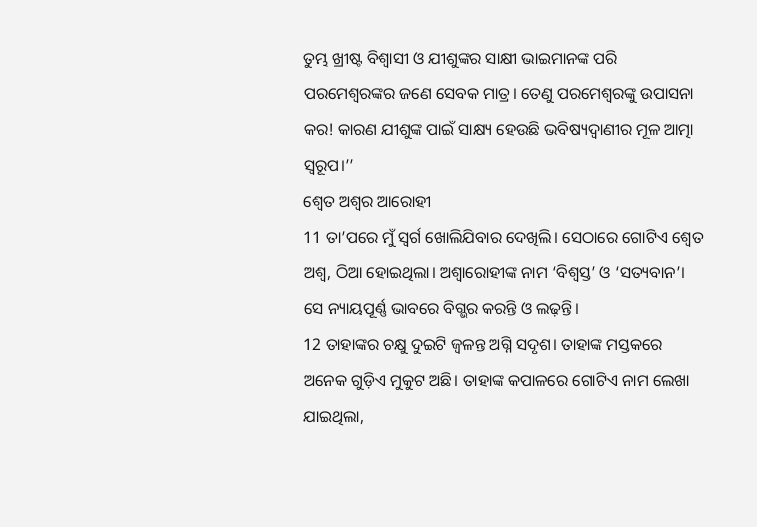ତୁମ୍ଭ ଖ୍ରୀଷ୍ଟ ବିଶ୍ୱାସୀ ଓ ଯୀଶୁଙ୍କର ସାକ୍ଷୀ ଭାଇମାନଙ୍କ ପରି ପରମେଶ୍ୱରଙ୍କର ଜଣେ ସେବକ ମାତ୍ର। ତେଣୁ ପରମେଶ୍ୱରଙ୍କୁ ଉପାସନା କର! କାରଣ ଯୀଶୁଙ୍କ ପାଇଁ ସାକ୍ଷ୍ୟ ହେଉଛି ଭବିଷ୍ୟଦ୍ବାଣୀର ମୂଳ ଆତ୍ମା ସ୍ୱରୂପ।’’
ଶ୍ୱେତ ଅଶ୍ୱର ଆରୋହୀ
11 ତା’ପରେ ମୁଁ ସ୍ୱର୍ଗ ଖୋଲିଯିବାର ଦେଖିଲି। ସେଠାରେ ଗୋଟିଏ ଶ୍ୱେତ ଅଶ୍ୱ, ଠିଆ ହୋଇଥିଲା। ଅଶ୍ୱାରୋହୀଙ୍କ ନାମ ‘ବିଶ୍ୱସ୍ତ’ ଓ ‘ସତ୍ୟବାନ’। ସେ ନ୍ୟାୟପୂର୍ଣ୍ଣ ଭାବରେ ବିଗ୍ଭର କରନ୍ତି ଓ ଲଢ଼ନ୍ତି।
12 ତାହାଙ୍କର ଚକ୍ଷୁ ଦୁଇଟି ଜ୍ୱଳନ୍ତ ଅଗ୍ନି ସଦୃଶ। ତାହାଙ୍କ ମସ୍ତକରେ ଅନେକ ଗୁଡ଼ିଏ ମୁକୁଟ ଅଛି। ତାହାଙ୍କ କପାଳରେ ଗୋଟିଏ ନାମ ଲେଖା ଯାଇଥିଲା,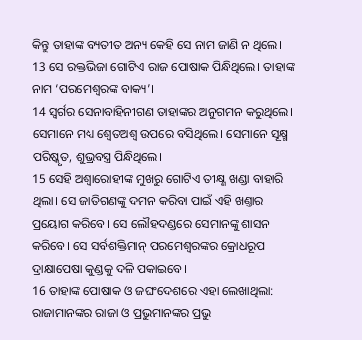କିନ୍ତୁ ତାହାଙ୍କ ବ୍ୟତୀତ ଅନ୍ୟ କେହି ସେ ନାମ ଜାଣି ନ ଥିଲେ।
13 ସେ ରକ୍ତଭିଜା ଗୋଟିଏ ରାଜ ପୋଷାକ ପିନ୍ଧିଥିଲେ। ତାହାଙ୍କ ନାମ ‘ପରମେଶ୍ୱରଙ୍କ ବାକ୍ୟ’।
14 ସ୍ୱର୍ଗର ସେନାବାହିନୀଗଣ ତାହାଙ୍କର ଅନୁଗମନ କରୁଥିଲେ। ସେମାନେ ମଧ୍ୟ ଶ୍ୱେତଅଶ୍ୱ ଉପରେ ବସିଥିଲେ। ସେମାନେ ସୂକ୍ଷ୍ମ ପରିଷ୍କୃତ, ଶୁଭ୍ରବସ୍ତ୍ର ପିନ୍ଧିଥିଲେ।
15 ସେହି ଅଶ୍ୱାରୋହୀଙ୍କ ମୁଖରୁ ଗୋଟିଏ ତୀକ୍ଷ୍ଣ ଖଣ୍ଡା ବାହାରି ଥିଲା। ସେ ଜାତିଗଣଙ୍କୁ ଦମନ କରିବା ପାଇଁ ଏହି ଖଣ୍ତାର ପ୍ରୟୋଗ କରିବେ। ସେ ଲୌହଦଣ୍ଡରେ ସେମାନଙ୍କୁ ଶାସନ କରିବେ। ସେ ସର୍ବଶକ୍ତିମାନ୍ ପରମେଶ୍ୱରଙ୍କର କ୍ରୋଧରୂପ ଦ୍ରାକ୍ଷାପେଷା କୁଣ୍ଡକୁ ଦଳି ପକାଇବେ।
16 ତାହାଙ୍କ ପୋଷାକ ଓ ଜଘଂଦେଶରେ ଏହା ଲେଖାଥିଲା:
ରାଜାମାନଙ୍କର ରାଜା ଓ ପ୍ରଭୁମାନଙ୍କର ପ୍ରଭୁ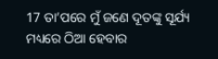17 ତା’ପରେ ମୁଁ ଜଣେ ଦୂତଙ୍କୁ ସୂର୍ଯ୍ୟ ମଧ୍ୟରେ ଠିଆ ହେବାର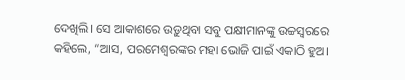ଦେଖିଲି। ସେ ଆକାଶରେ ଉଡ଼ୁଥିବା ସବୁ ପକ୍ଷୀମାନଙ୍କୁ ଉଚ୍ଚସ୍ୱରରେ କହିଲେ, “ଆସ, ପରମେଶ୍ୱରଙ୍କର ମହା ଭୋଜି ପାଇଁ ଏକାଠି ହୁଅ।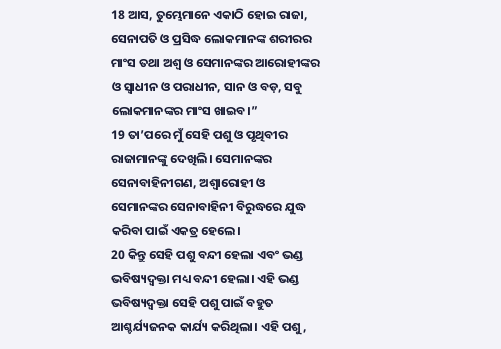18 ଆସ, ତୁମ୍ଭେମାନେ ଏକାଠି ହୋଇ ରାଜା, ସେନାପତି ଓ ପ୍ରସିଦ୍ଧ ଲୋକମାନଙ୍କ ଶରୀରର ମାଂସ ତଥା ଅଶ୍ୱ ଓ ସେମାନଙ୍କର ଆରୋହୀଙ୍କର ଓ ସ୍ୱାଧୀନ ଓ ପରାଧୀନ, ସାନ ଓ ବଡ଼, ସବୁ ଲୋକମାନଙ୍କର ମାଂସ ଖାଇବ।”
19 ତା’ପରେ ମୁଁ ସେହି ପଶୁ ଓ ପୃଥିବୀର ରାଜାମାନଙ୍କୁ ଦେଖିଲି। ସେମାନଙ୍କର ସେନାବାହିନୀଗଣ, ଅଶ୍ୱାରୋହୀ ଓ ସେମାନଙ୍କର ସେନାବାହିନୀ ବିରୁଦ୍ଧରେ ଯୁଦ୍ଧ କରିବା ପାଇଁ ଏକତ୍ର ହେଲେ।
20 କିନ୍ତୁ ସେହି ପଶୁ ବନ୍ଦୀ ହେଲା ଏବଂ ଭଣ୍ଡ ଭବିଷ୍ୟଦ୍ବକ୍ତା ମଧ୍ୟ ବନ୍ଦୀ ହେଲା। ଏହି ଭଣ୍ଡ ଭବିଷ୍ୟଦ୍ବକ୍ତା ସେହି ପଶୁ ପାଇଁ ବହୁତ ଆଶ୍ଚର୍ଯ୍ୟଜନକ କାର୍ଯ୍ୟ କରିଥିଲା। ଏହି ପଶୁ,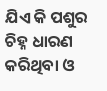ଯିଏ କି ପଶୁର ଚିହ୍ନ ଧାରଣ କରିଥିବା ଓ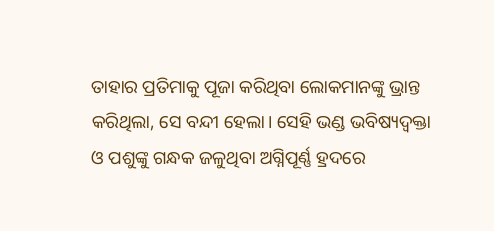ତାହାର ପ୍ରତିମାକୁ ପୂଜା କରିଥିବା ଲୋକମାନଙ୍କୁ ଭ୍ରାନ୍ତ କରିଥିଲା, ସେ ବନ୍ଦୀ ହେଲା। ସେହି ଭଣ୍ଡ ଭବିଷ୍ୟଦ୍ବକ୍ତା ଓ ପଶୁଙ୍କୁ ଗନ୍ଧକ ଜଳୁଥିବା ଅଗ୍ନିପୂର୍ଣ୍ଣ ହ୍ରଦରେ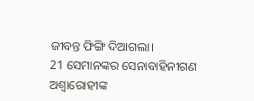ଜୀବନ୍ତ ଫିଙ୍ଗି ଦିଆଗଲା।
21 ସେମାନଙ୍କର ସେନାବାହିନୀଗଣ ଅଶ୍ୱାରୋହୀଙ୍କ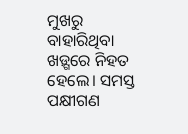ମୁଖରୁ ବାହାରିଥିବା ଖଡ଼୍ଗରେ ନିହତ ହେଲେ। ସମସ୍ତ ପକ୍ଷୀଗଣ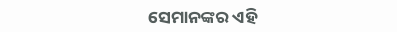ସେମାନଙ୍କର ଏହି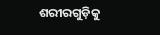ଶରୀରଗୁଡ଼ିକୁ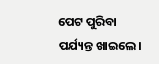ପେଟ ପୁରିବା ପର୍ଯ୍ୟନ୍ତ ଖାଇଲେ।